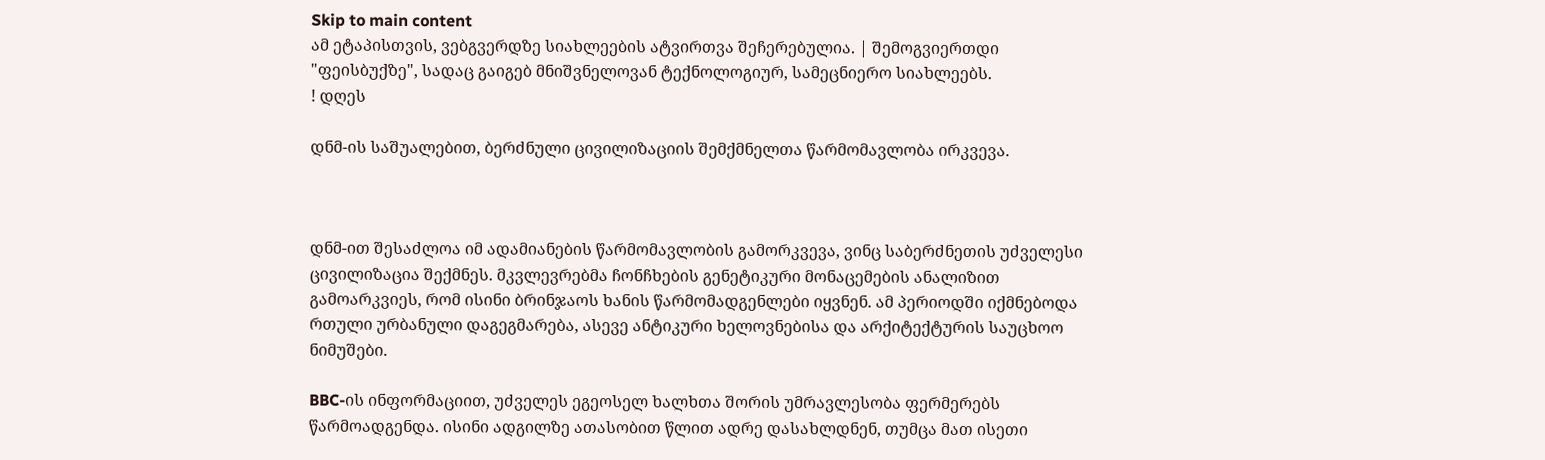Skip to main content
ამ ეტაპისთვის, ვებგვერდზე სიახლეების ატვირთვა შეჩერებულია. | შემოგვიერთდი "ფეისბუქზე", სადაც გაიგებ მნიშვნელოვან ტექნოლოგიურ, სამეცნიერო სიახლეებს.
! დღეს

დნმ-ის საშუალებით, ბერძნული ცივილიზაციის შემქმნელთა წარმომავლობა ირკვევა.



დნმ-ით შესაძლოა იმ ადამიანების წარმომავლობის გამორკვევა, ვინც საბერძნეთის უძველესი ცივილიზაცია შექმნეს. მკვლევრებმა ჩონჩხების გენეტიკური მონაცემების ანალიზით გამოარკვიეს, რომ ისინი ბრინჯაოს ხანის წარმომადგენლები იყვნენ. ამ პერიოდში იქმნებოდა რთული ურბანული დაგეგმარება, ასევე ანტიკური ხელოვნებისა და არქიტექტურის საუცხოო ნიმუშები.

BBC-ის ინფორმაციით, უძველეს ეგეოსელ ხალხთა შორის უმრავლესობა ფერმერებს წარმოადგენდა. ისინი ადგილზე ათასობით წლით ადრე დასახლდნენ, თუმცა მათ ისეთი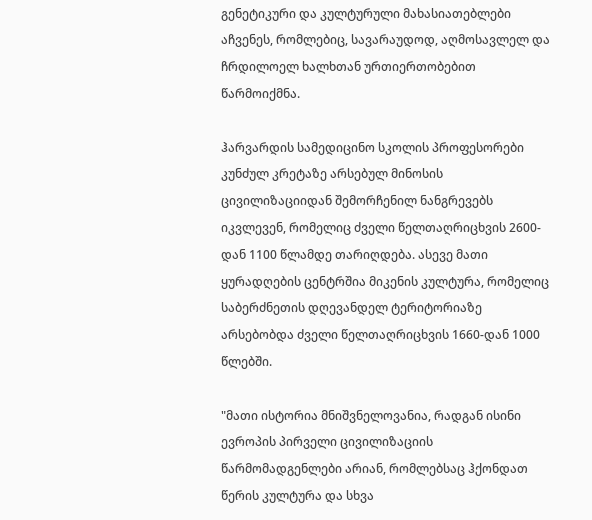გენეტიკური და კულტურული მახასიათებლები აჩვენეს, რომლებიც, სავარაუდოდ, აღმოსავლელ და ჩრდილოელ ხალხთან ურთიერთობებით წარმოიქმნა.

ჰარვარდის სამედიცინო სკოლის პროფესორები კუნძულ კრეტაზე არსებულ მინოსის ცივილიზაციიდან შემორჩენილ ნანგრევებს იკვლევენ, რომელიც ძველი წელთაღრიცხვის 2600-დან 1100 წლამდე თარიღდება. ასევე მათი ყურადღების ცენტრშია მიკენის კულტურა, რომელიც საბერძნეთის დღევანდელ ტერიტორიაზე არსებობდა ძველი წელთაღრიცხვის 1660-დან 1000 წლებში.

"მათი ისტორია მნიშვნელოვანია, რადგან ისინი ევროპის პირველი ცივილიზაციის წარმომადგენლები არიან, რომლებსაც ჰქონდათ წერის კულტურა და სხვა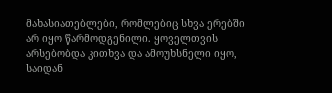მახასიათებლები, რომლებიც სხვა ერებში არ იყო წარმოდგენილი. ყოველთვის არსებობდა კითხვა და ამოუხსნელი იყო, საიდან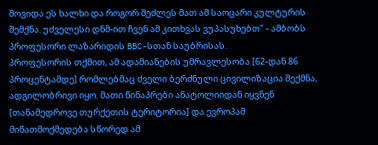მოვიდა ეს ხალხი და როგორ შეძლეს მათ ამ საოცარი კულტურის შემქნა. უძველესი დნმ-ით ჩვენ ამ კითხვას ვუპასუხებთ" - ამბობს პროფესორი ლაზარიდის BBC-სთან საუბრისას.
პროფესორის თქმით, ამ ადამიანების უმრავლესობა [62-დან 86 პროცენტამდე] რომლებმაც ძველი ბერძნული ცივილიზაცია შექმნა, ადგილობრივი იყო. მათი წინაპრები ანატოლიიდან იყვნენ [თანამედროვე თურქეთის ტერიტორია] და ევროპამ მიწათმოქმედება სწორედ ამ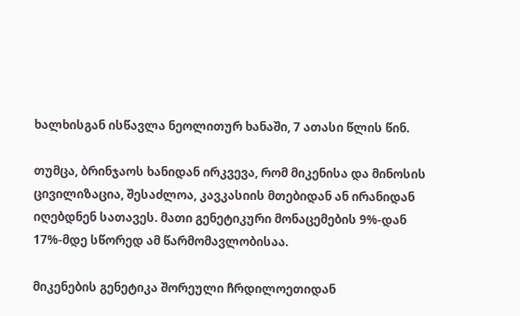ხალხისგან ისწავლა ნეოლითურ ხანაში, 7 ათასი წლის წინ.

თუმცა, ბრინჯაოს ხანიდან ირკვევა, რომ მიკენისა და მინოსის ცივილიზაცია, შესაძლოა, კავკასიის მთებიდან ან ირანიდან იღებდნენ სათავეს. მათი გენეტიკური მონაცემების 9%-დან 17%-მდე სწორედ ამ წარმომავლობისაა.

მიკენების გენეტიკა შორეული ჩრდილოეთიდან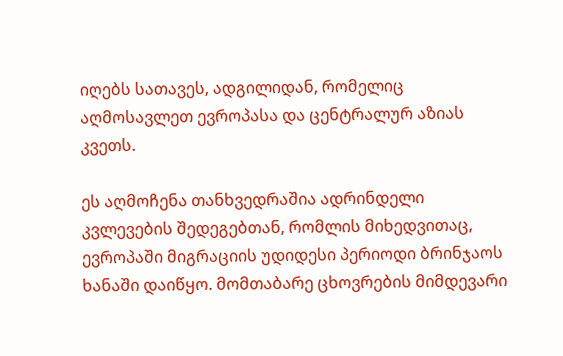იღებს სათავეს, ადგილიდან, რომელიც აღმოსავლეთ ევროპასა და ცენტრალურ აზიას კვეთს.

ეს აღმოჩენა თანხვედრაშია ადრინდელი კვლევების შედეგებთან, რომლის მიხედვითაც, ევროპაში მიგრაციის უდიდესი პერიოდი ბრინჯაოს ხანაში დაიწყო. მომთაბარე ცხოვრების მიმდევარი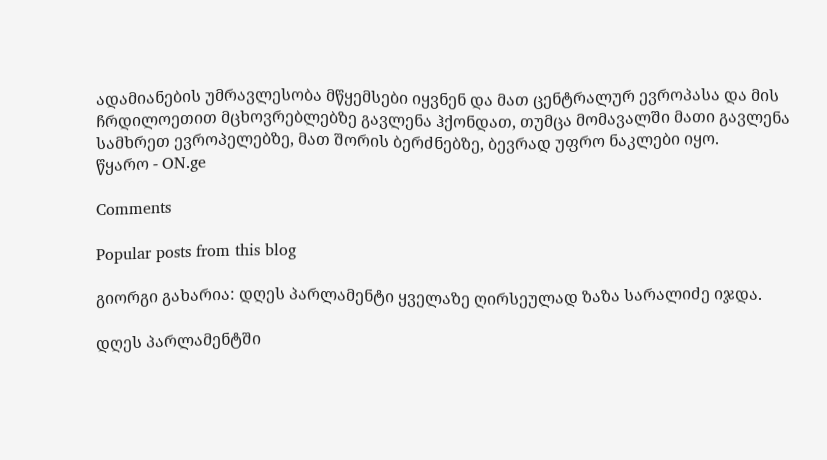ადამიანების უმრავლესობა მწყემსები იყვნენ და მათ ცენტრალურ ევროპასა და მის ჩრდილოეთით მცხოვრებლებზე გავლენა ჰქონდათ, თუმცა მომავალში მათი გავლენა სამხრეთ ევროპელებზე, მათ შორის ბერძნებზე, ბევრად უფრო ნაკლები იყო.
წყარო - ON.ge

Comments

Popular posts from this blog

გიორგი გახარია: დღეს პარლამენტი ყველაზე ღირსეულად ზაზა სარალიძე იჯდა.

დღეს პარლამენტში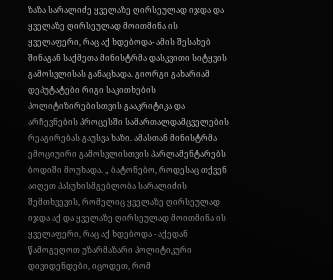ზაზა სარალიძე ყველაზე ღირსეულად იჯდა და ყველაზე ღირსეულად მოითმინა ის ყველაფერი, რაც აქ ხდებოდა- ამის შესახებ შინაგან საქმეთა მინისტრმა დასკვითი სიტყვის გამოსვლისას განაცხადა. გიორგი გახარიამ დეპუტატები რიგი საკითხების პოლიტიზირებისთვის გააკრიტიკა და არჩევნების პროცესში სამართალდამცველების რეაგირებას გაუსვა ხაზი. ამასთან მინისტრმა ემოციუირი გამოსვლისთვის პარლამენტარებს ბოდიში მოუხადა. „ ბატონებო, როდესაც თქვენ აიღეთ პასუხისმგებლობა სარალიძის შემთხვევის, რომელიც ყველაზე ღირსეულად იჯდა აქ და ყველაზე ღირსეულად მოითმინა ის ყველაფერი, რაც აქ ხდებოდა - აქედან წამოგეღოთ უზარმაზარი პოლიტიკური დივიდენდები, იცოდეთ, რომ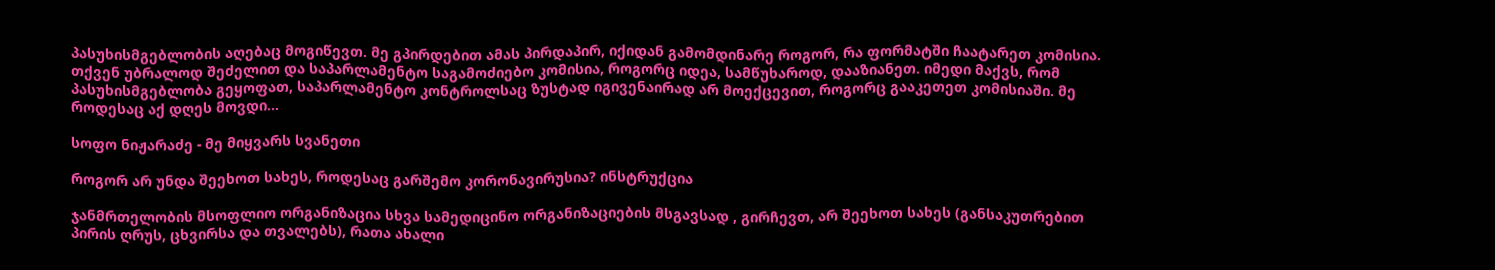პასუხისმგებლობის აღებაც მოგიწევთ. მე გპირდებით ამას პირდაპირ, იქიდან გამომდინარე როგორ, რა ფორმატში ჩაატარეთ კომისია. თქვენ უბრალოდ შეძელით და საპარლამენტო საგამოძიებო კომისია, როგორც იდეა, სამწუხაროდ, დააზიანეთ. იმედი მაქვს, რომ პასუხისმგებლობა გეყოფათ, საპარლამენტო კონტროლსაც ზუსტად იგივენაირად არ მოექცევით, როგორც გააკეთეთ კომისიაში. მე როდესაც აქ დღეს მოვდი...

სოფო ნიჟარაძე - მე მიყვარს სვანეთი

როგორ არ უნდა შეეხოთ სახეს, როდესაც გარშემო კორონავირუსია? ინსტრუქცია

ჯანმრთელობის მსოფლიო ორგანიზაცია სხვა სამედიცინო ორგანიზაციების მსგავსად , გირჩევთ, არ შეეხოთ სახეს (განსაკუთრებით პირის ღრუს, ცხვირსა და თვალებს), რათა ახალი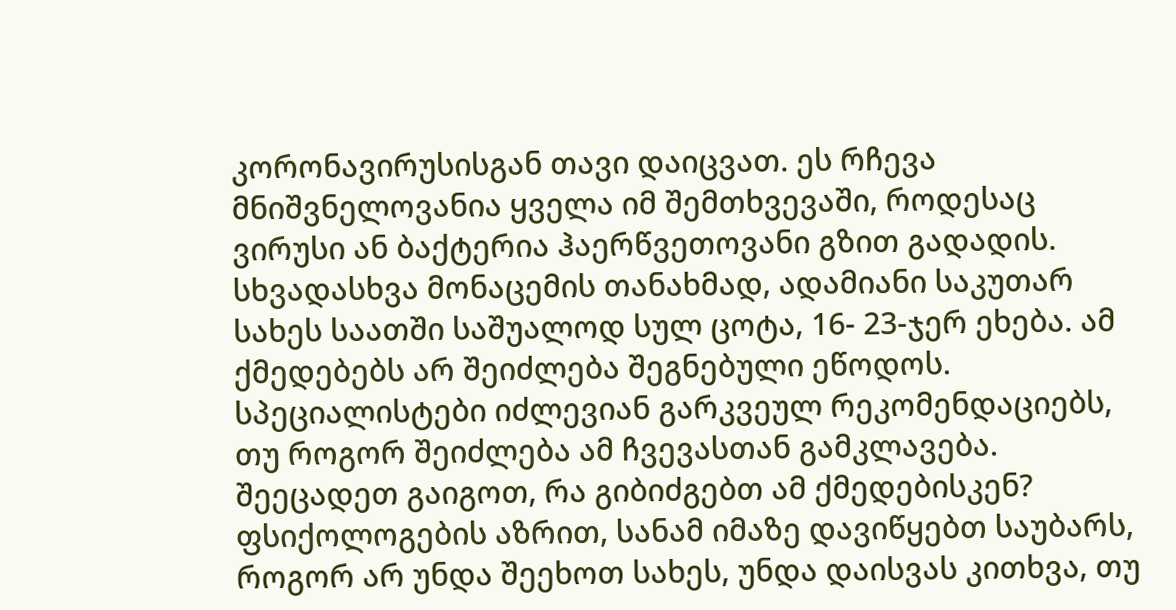კორონავირუსისგან თავი დაიცვათ. ეს რჩევა მნიშვნელოვანია ყველა იმ შემთხვევაში, როდესაც ვირუსი ან ბაქტერია ჰაერწვეთოვანი გზით გადადის. სხვადასხვა მონაცემის თანახმად, ადამიანი საკუთარ სახეს საათში საშუალოდ სულ ცოტა, 16- 23-ჯერ ეხება. ამ ქმედებებს არ შეიძლება შეგნებული ეწოდოს. სპეციალისტები იძლევიან გარკვეულ რეკომენდაციებს, თუ როგორ შეიძლება ამ ჩვევასთან გამკლავება. შეეცადეთ გაიგოთ, რა გიბიძგებთ ამ ქმედებისკენ? ფსიქოლოგების აზრით, სანამ იმაზე დავიწყებთ საუბარს, როგორ არ უნდა შეეხოთ სახეს, უნდა დაისვას კითხვა, თუ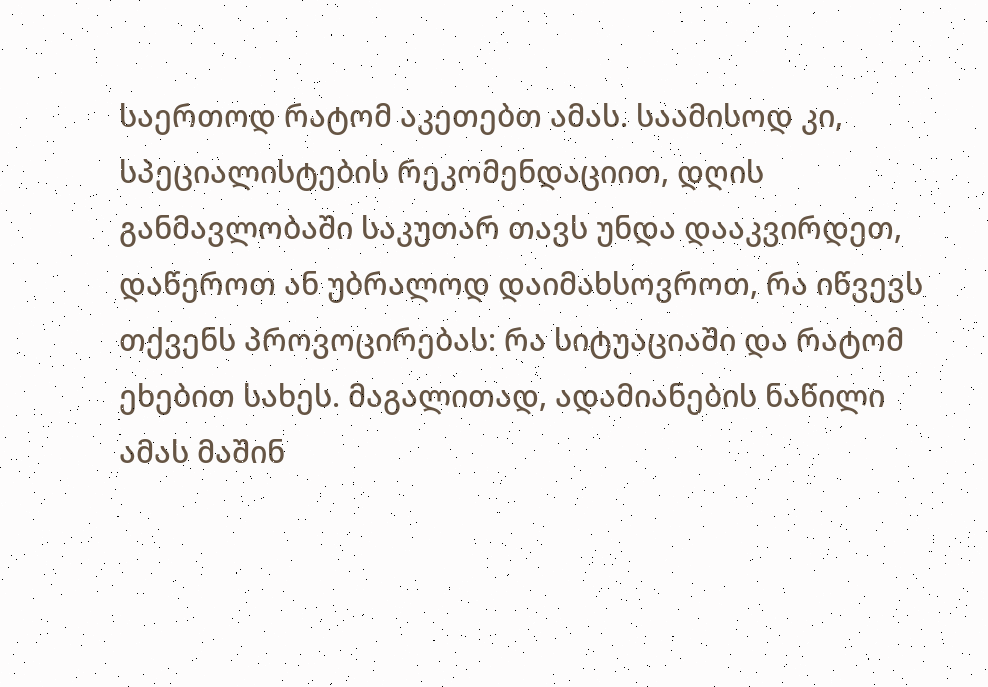საერთოდ რატომ აკეთებთ ამას. საამისოდ კი, სპეციალისტების რეკომენდაციით, დღის განმავლობაში საკუთარ თავს უნდა დააკვირდეთ, დაწეროთ ან უბრალოდ დაიმახსოვროთ, რა იწვევს თქვენს პროვოცირებას: რა სიტუაციაში და რატომ ეხებით სახეს. მაგალითად, ადამიანების ნაწილი ამას მაშინ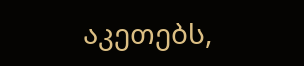აკეთებს,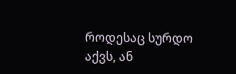როდესაც სურდო აქვს, ან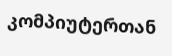კომპიუტერთან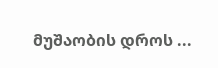მუშაობის დროს ...